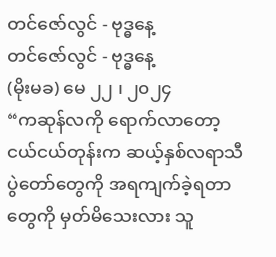တင်ဇော်လွင် - ဗုဒ္ဓနေ့
တင်ဇော်လွင် - ဗုဒ္ဓနေ့
(မိုးမခ) မေ ၂၂ ၊ ၂၀၂၄
“ကဆုန်လကို ရောက်လာတော့ ငယ်ငယ်တုန်းက ဆယ့်နှစ်လရာသီပွဲတော်တွေကို အရကျက်ခဲ့ရတာတွေကို မှတ်မိသေးလား သူ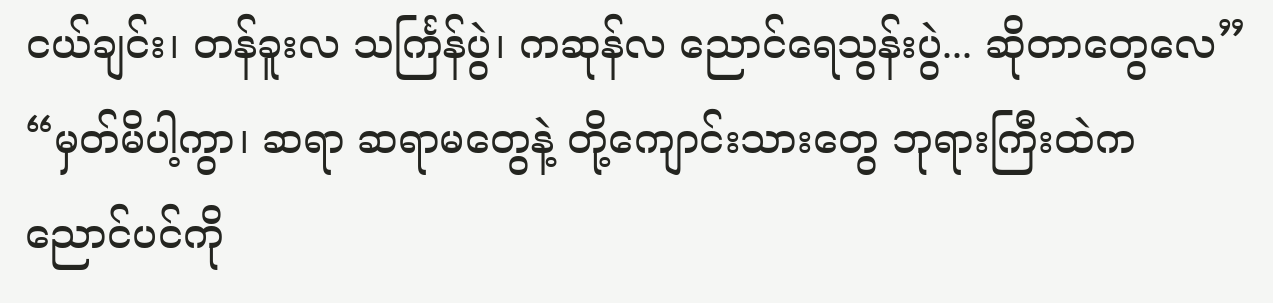ငယ်ချင်း၊ တန်ခူးလ သင်္ကြန်ပွဲ၊ ကဆုန်လ ညောင်ရေသွန်းပွဲ... ဆိုတာတွေလေ”
“မှတ်မိပါ့ကွာ၊ ဆရာ ဆရာမတွေနဲ့ တို့ကျောင်းသားတွေ ဘုရားကြီးထဲက ညောင်ပင်ကို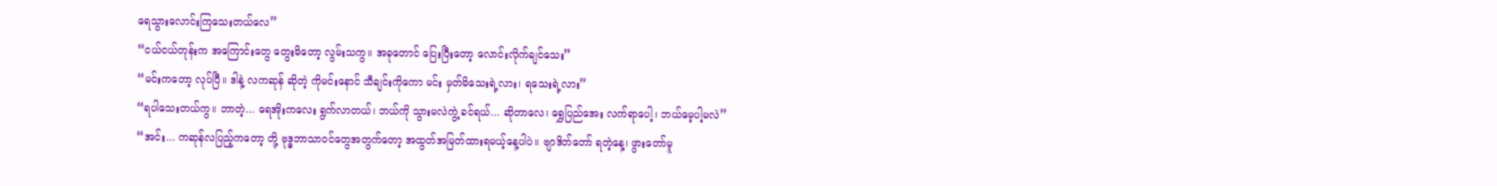ရေသွားလောင်းကြသေးတယ်လေ”
“ငယ်ငယ်တုန်းက အကြောင်းတွေ တွေးမိတော့ လွမ်းသကွ။ အခုတောင် ပြေးပြီးတော့ လောင်းလိုက်ချင်သေး”
“မင်းကတော့ လုပ်ပြီ။ ဒါနဲ့ လကဆုန် ဆိုတဲ့ ကိုမင်းနောင် သီချင်းကိုကော မင်း မှတ်မိသေးရဲ့လား၊ ရသေးရဲ့လား”
“ရပါသေးတယ်ကွ။ ဘာတဲ့... ရေအိုးကလေး ရွက်လာတယ်၊ ဘယ်ကို သွားမလဲကွဲ့ ခင်ရယ်... ဆိုတာလေ၊ ရွှေပြည်အေး လက်ရာပေါ့၊ ဘယ်မေ့ပါ့မလဲ”
“အင်း... ကဆုန်လပြည့်ကတော့ တို့ ဗုဒ္ဓဘာသာဝင်တွေအတွက်တော့ အထွတ်အမြတ်ထားရမယ့်နေ့ပါပဲ။ ဗျာဒိတ်တော် ရတဲ့နေ့၊ ဖွားတော်မူ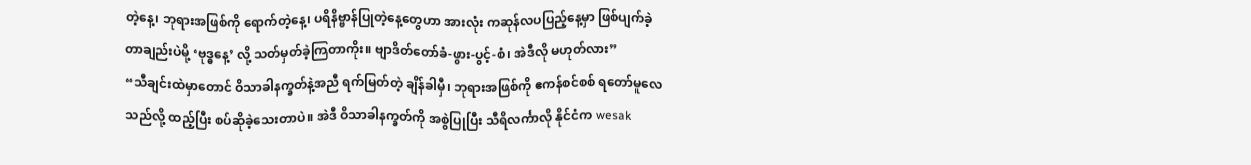တဲ့နေ့၊ ဘုရားအဖြစ်ကို ရောက်တဲ့နေ့၊ ပရိနိဗ္ဗာန်ပြုတဲ့နေ့တွေဟာ အားလုံး ကဆုန်လပပြည့်နေ့မှာ ဖြစ်ပျက်ခဲ့တာချည်းပဲမို့ ‘ဗုဒ္ဓနေ့’ လို့ သတ်မှတ်ခဲ့ကြတာကိုး။ ဗျာဒိတ်တော်ခံ-ဖွား-ပွင့်-စံ၊ အဲဒီလို မဟုတ်လား”
“သီချင်းထဲမှာတောင် ဝိသာခါနက္ခတ်နဲ့အညီ ရက်မြတ်တဲ့ ချိန်ခါမှီ၊ ဘုရားအဖြစ်ကို ဧကန်စင်စစ် ရတော်မူလေသည်လို့ ထည့်ပြီး စပ်ဆိုခဲ့သေးတာပဲ။ အဲဒီ ဝိသာခါနက္ခတ်ကို အစွဲပြုပြီး သီရိလင်္ကာလို နိုင်ငံက wesak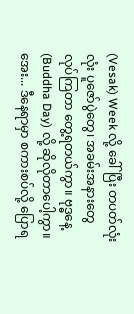(Vesak) Week လို့ ခေါ်ပြီး တပတ်လုံးလုံး ပူဇော်ပွဲတွေ၊ အခမ်းအနားတွေ လုပ်ကြတာ တွေ့ရတယ်ကွာ။ ဗုဒ္ဓနေ့ (Buddha Day) လို့ ဆိုလိုတာပေါ့ကွာ။ အေး... ဒီနေရာမှာ စကားစပ်လို့ ပြောရ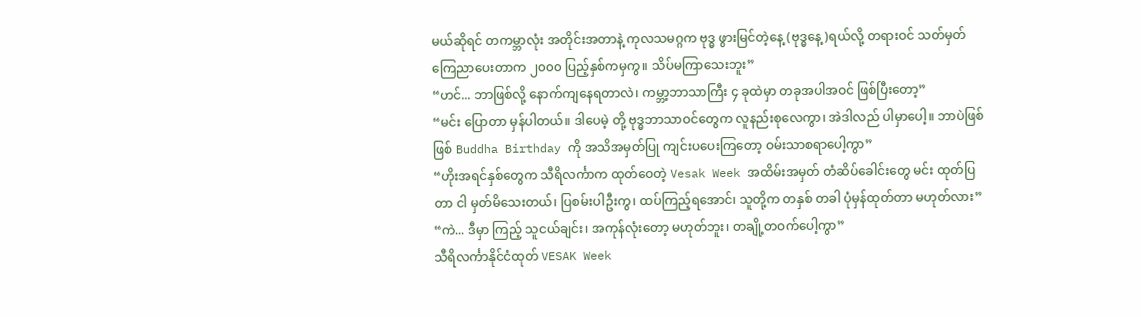မယ်ဆိုရင် တကမ္ဘာလုံး အတိုင်းအတာနဲ့ ကုလသမဂ္ဂက ဗုဒ္ဓ ဖွားမြင်တဲ့နေ့ (ဗုဒ္ဓနေ့)ရယ်လို့ တရားဝင် သတ်မှတ်ကြေညာပေးတာက ၂၀၀၀ ပြည့်နှစ်ကမှကွ။ သိပ်မကြာသေးဘူး”
“ဟင်... ဘာဖြစ်လို့ နောက်ကျနေရတာလဲ၊ ကမ္ဘာ့ဘာသာကြီး ၄ ခုထဲမှာ တခုအပါအဝင် ဖြစ်ပြီးတော့”
“မင်း ပြောတာ မှန်ပါတယ်။ ဒါပေမဲ့ တို့ ဗုဒ္ဓဘာသာဝင်တွေက လူနည်းစုလေကွာ၊ အဲဒါလည် ပါမှာပေါ့။ ဘာပဲဖြစ်ဖြစ် Buddha Birthday ကို အသိအမှတ်ပြု ကျင်းပပေးကြတော့ ဝမ်းသာစရာပေါ့ကွာ”
“ဟိုးအရင်နှစ်တွေက သီရိလင်္ကာက ထုတ်ဝေတဲ့ Vesak Week အထိမ်းအမှတ် တံဆိပ်ခေါင်းတွေ မင်း ထုတ်ပြတာ ငါ မှတ်မိသေးတယ်၊ ပြစမ်းပါဦးကွ၊ ထပ်ကြည့်ရအောင်၊ သူတို့က တနှစ် တခါ ပုံမှန်ထုတ်တာ မဟုတ်လား”
“ကဲ... ဒီမှာ ကြည့် သူငယ်ချင်း၊ အကုန်လုံးတော့ မဟုတ်ဘူး၊ တချို့တဝက်ပေါ့ကွာ”
သီရိလင်္ကာနိုင်ငံထုတ် VESAK Week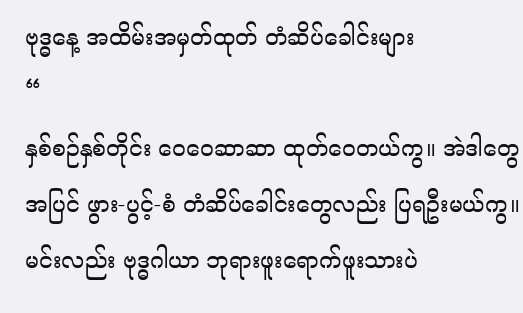ဗုဒ္ဓနေ့ အထိမ်းအမှတ်ထုတ် တံဆိပ်ခေါင်းများ
“
နှစ်စဉ်နှစ်တိုင်း ဝေဝေဆာဆာ ထုတ်ဝေတယ်ကွ။ အဲဒါတွေအပြင် ဖွား-ပွင့်-စံ တံဆိပ်ခေါင်းတွေလည်း ပြရဦးမယ်ကွ။ မင်းလည်း ဗုဒ္ဓဂါယာ ဘုရားဖူးရောက်ဖူးသားပဲ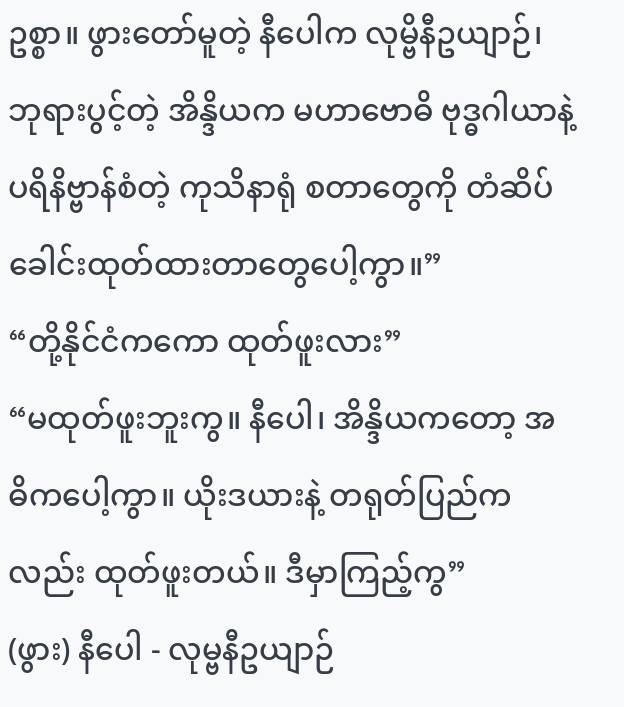ဥစ္စာ။ ဖွားတော်မူတဲ့ နီပေါက လုမ္ဗိနီဥယျာဉ်၊ ဘုရားပွင့်တဲ့ အိန္ဒိယက မဟာဗောဓိ ဗုဒ္ဓဂါယာနဲ့ ပရိနိဗ္ဗာန်စံတဲ့ ကုသိနာရုံ စတာတွေကို တံဆိပ်ခေါင်းထုတ်ထားတာတွေပေါ့ကွာ။”
“တို့နိုင်ငံကကော ထုတ်ဖူးလား”
“မထုတ်ဖူးဘူးကွ။ နီပေါ၊ အိန္ဒိယကတော့ အဓိကပေါ့ကွာ။ ယိုးဒယားနဲ့ တရုတ်ပြည်ကလည်း ထုတ်ဖူးတယ်။ ဒီမှာကြည့်ကွ”
(ဖွား) နီပေါ - လုမ္ဗနီဥယျာဉ်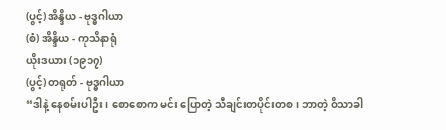(ပွင့်) အိန္ဒိယ - ဗုဒ္ဓဂါယာ
(စံ) အိန္ဒိယ - ကုသိနာရုံ
ယိုးဒယား (၁၉၁၇)
(ပွင့်) တရုတ် - ဗုဒ္ဓဂါယာ
“ဒါနဲ့ နေစမ်းပါဦး၊ စောစောက မင်း ပြောတဲ့ သီချင်းတပိုင်းတစ၊ ဘာတဲ့ ဝိသာခါ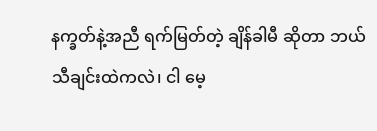နက္ခတ်နဲ့အညီ ရက်မြတ်တဲ့ ချိန်ခါမီ ဆိုတာ ဘယ်သီချင်းထဲကလဲ၊ ငါ မေ့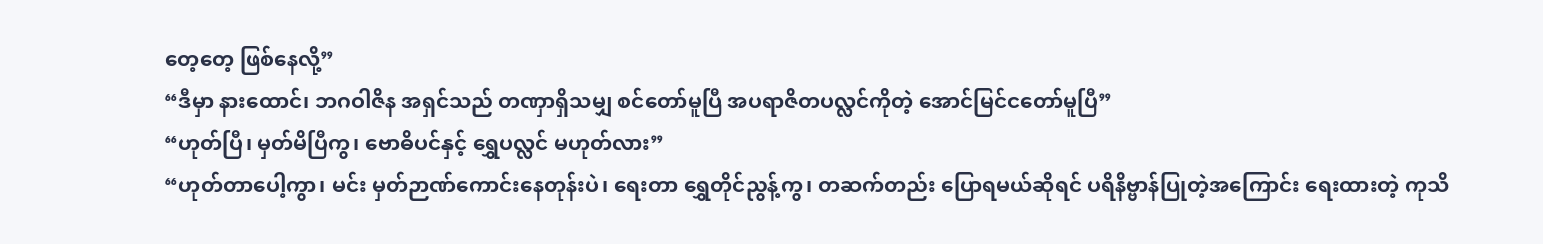တေ့တေ့ ဖြစ်နေလို့”
“ဒီမှာ နားထောင်၊ ဘဂဝါဇိန အရှင်သည် တဏှာရှိသမျှ စင်တော်မူပြီ အပရာဇိတပလ္လင်ကိုတဲ့ အောင်မြင်ငတော်မူပြီ”
“ဟုတ်ပြီ၊ မှတ်မိပြီကွ၊ ဗောဓိပင်နှင့် ရွှေပလ္လင် မဟုတ်လား”
“ဟုတ်တာပေါ့ကွာ၊ မင်း မှတ်ဉာဏ်ကောင်းနေတုန်းပဲ၊ ရေးတာ ရွှေတိုင်ညွန့်ကွ၊ တဆက်တည်း ပြောရမယ်ဆိုရင် ပရိနိဗ္ဗာန်ပြုတဲ့အကြောင်း ရေးထားတဲ့ ကုသိ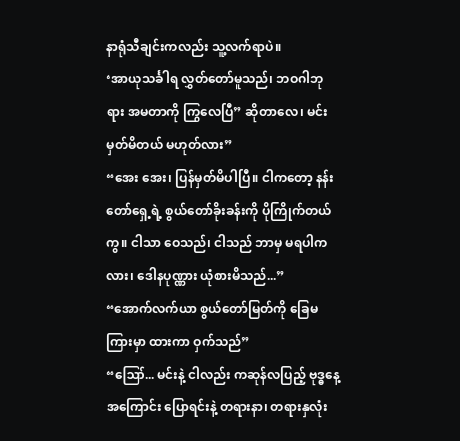နာရုံသီချင်းကလည်း သူ့လက်ရာပဲ။
‘အာယုသင်္ခါရ လွှတ်တော်မူသည်၊ ဘဝဂါဘုရား အမတာကို ကြွလေပြီ” ဆိုတာလေ၊ မင်း မှတ်မိတယ် မဟုတ်လား”
“အေး အေး၊ ပြန်မှတ်မိပါပြီ။ ငါကတော့ နန်းတော်ရှေ့ရဲ့ စွယ်တော်ခိုးခန်းကို ပိုကြိုက်တယ်ကွ။ ငါသာ ဝေသည်၊ ငါသည် ဘာမှ မရပါကလား၊ ဒေါနပုဏ္ဏား ယုံစားမိသည်...”
“အောက်လက်ယာ စွယ်တော်မြတ်ကို ခြေမကြားမှာ ထားကာ ဝှက်သည်”
“ဪ... မင်းနဲ့ ငါလည်း ကဆုန်လပြည့် ဗုဒ္ဓနေ့အကြောင်း ပြောရင်းနဲ့ တရားနာ၊ တရားနှလုံး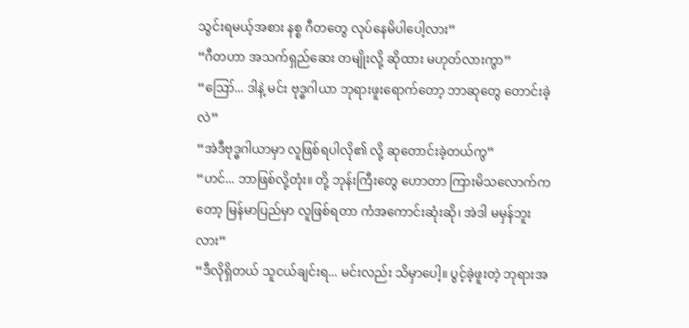သွင်းရမယ့်အစား နစ္စ ဂီတတွေ လုပ်နေမိပါပေါ့လား”
“ဂီတဟာ အသက်ရှည်ဆေး တမျိုးလို့ ဆိုထား မဟုတ်လားကွာ”
“ဪ... ဒါနဲ့ မင်း ဗုဒ္ဓဂါယာ ဘုရားဖူးရောက်တော့ ဘာဆုတွေ တောင်းခဲ့လဲ”
“အဲဒီဗုဒ္ဓဂါယာမှာ လူဖြစ်ရပါလို၏ လို့ ဆုတောင်းခဲ့တယ်ကွ”
“ဟင်... ဘာဖြစ်လို့တုံး။ တို့ ဘုန်းကြီးတွေ ဟောတာ ကြားမိသလောက်ကတော့ မြန်မာပြည်မှာ လူဖြစ်ရတာ ကံအကောင်းဆုံးဆို၊ အဲဒါ မမှန်ဘူးလား”
“ဒီလိုရှိတယ် သူငယ်ချင်းရ... မင်းလည်း သိမှာပေါ့။ ပွင့်ခဲ့ဖူးတဲ့ ဘုရားအ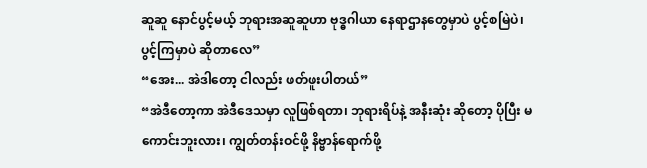ဆူဆူ နောင်ပွင့်မယ့် ဘုရားအဆူဆူဟာ ဗုဒ္ဓဂါယာ နေရာဌာနတွေမှာပဲ ပွင့်စမြဲပဲ၊ ပွင့်ကြမှာပဲ ဆိုတာလေ”
“အေး... အဲဒါတော့ ငါလည်း ဖတ်ဖူးပါတယ်”
“အဲဒီတော့ကာ အဲဒီဒေသမှာ လူဖြစ်ရတာ၊ ဘုရားရိပ်နဲ့ အနီးဆုံး ဆိုတော့ ပိုပြီး မကောင်းဘူးလား၊ ကျွတ်တန်းဝင်ဖို့ နိဗ္ဗာန်ရောက်ဖို့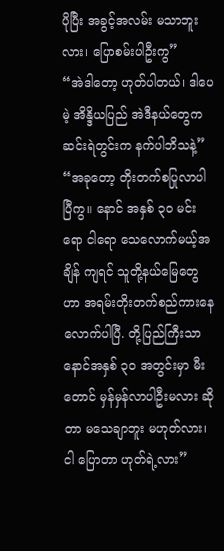ပိုပြီး အခွင့်အလမ်း မသာဘူးလား၊ ပြောစမ်းပါဦးကွ”
“အဲဒါတော့ ဟုတ်ပါတယ်၊ ဒါပေမဲ့ အိန္ဒိယပြည် အဲဒီနယ်တွေက ဆင်းရဲတွင်းက နက်ပါဘိသနဲ့”
“အခုတော့ တိုးတက်စပြုလာပါပြီကွ။ နောင် အနှစ် ၃၀ မင်းရော ငါရော သေလောက်မယ့်အချိန် ကျရင် သူတို့နယ်မြေတွေဟာ အရမ်းတိုးတက်စည်ကားနေလောက်ပါပြီ. တို့ပြည်ကြီးသာ နောင်အနှစ် ၃၀ အတွင်းမှာ မီးတောင် မှန်မှန်လာပါဦးမလား ဆိုတာ မသေချာဘူး မဟုတ်လား၊ ငါ ပြောတာ ဟုတ်ရဲ့လား”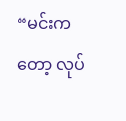“မင်းကတော့ လုပ်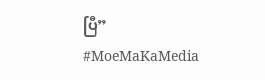ပြီ”
#MoeMaKaMedia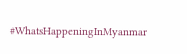#WhatsHappeningInMyanmar